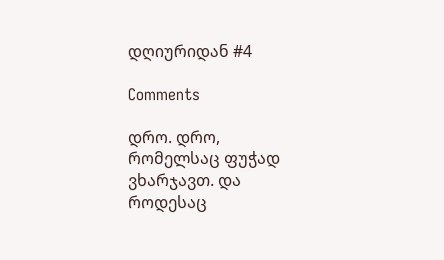დღიურიდან #4

Comments

დრო. დრო, რომელსაც ფუჭად ვხარჯავთ. და როდესაც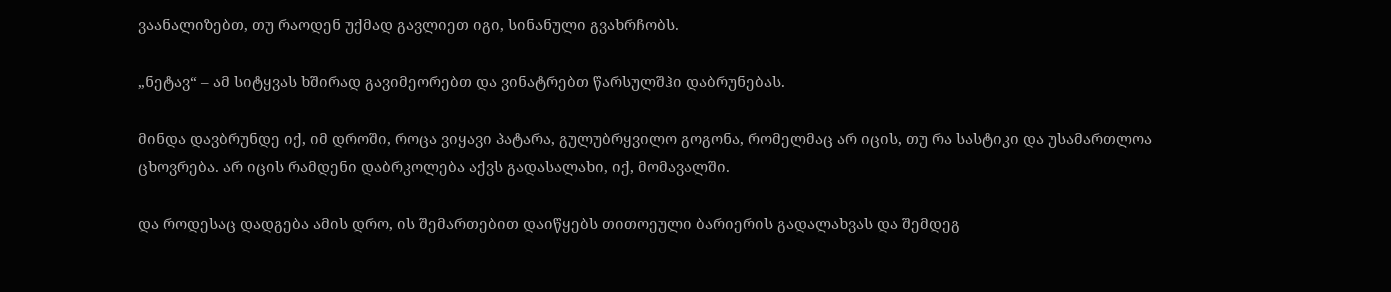ვაანალიზებთ, თუ რაოდენ უქმად გავლიეთ იგი, სინანული გვახრჩობს.

„ნეტავ“ – ამ სიტყვას ხშირად გავიმეორებთ და ვინატრებთ წარსულშჰი დაბრუნებას.

მინდა დავბრუნდე იქ, იმ დროში, როცა ვიყავი პატარა, გულუბრყვილო გოგონა, რომელმაც არ იცის, თუ რა სასტიკი და უსამართლოა ცხოვრება. არ იცის რამდენი დაბრკოლება აქვს გადასალახი, იქ, მომავალში.

და როდესაც დადგება ამის დრო, ის შემართებით დაიწყებს თითოეული ბარიერის გადალახვას და შემდეგ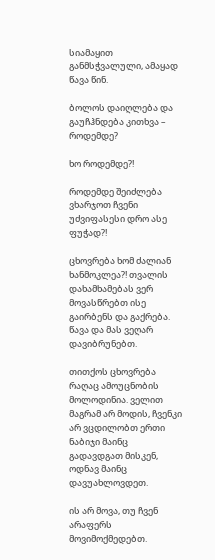სიამაყით განმსჭვალული, ამაყად წავა წინ.

ბოლოს დაიღლება და გაუჩჰნდება კითხვა – როდემდე?

ხო როდემდე?!

როდემდე შეიძლება ვხარჯოთ ჩვენი უძვიფასესი დრო ასე ფუჭად?!

ცხოვრება ხომ ძალიან ხანმოკლეა?! თვალის დახამხამებას ვერ მოვასწრებთ ისე გაირბენს და გაქრება. წავა და მას ვეღარ დავიბრუნებთ.

თითქოს ცხოვრება რაღაც ამოუცნობის მოლოდინია. ველით მაგრამ არ მოდის, ჩვენკი არ ვცდილობთ ერთი ნაბიჯი მაინც გადავდგათ მისკენ, ოდნავ მაინც დავუახლოვდეთ.

ის არ მოვა, თუ ჩვენ არაფერს მოვიმოქმედებთ.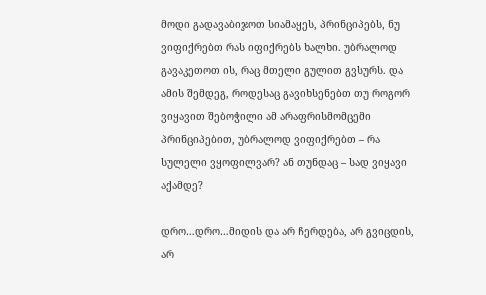მოდი გადავაბიჯოთ სიამაყეს, პრინციპებს, ნუ ვიფიქრებთ რას იფიქრებს ხალხი. უბრალოდ გავაკეთოთ ის, რაც მთელი გულით გვსურს. და ამის შემდეგ, როდესაც გავიხსენებთ თუ როგორ ვიყავით შებოჭილი ამ არაფრისმომცემი პრინციპებით, უბრალოდ ვიფიქრებთ – რა სულელი ვყოფილვარ? ან თუნდაც – სად ვიყავი აქამდე?

დრო…დრო…მიდის და არ ჩერდება, არ გვიცდის, არ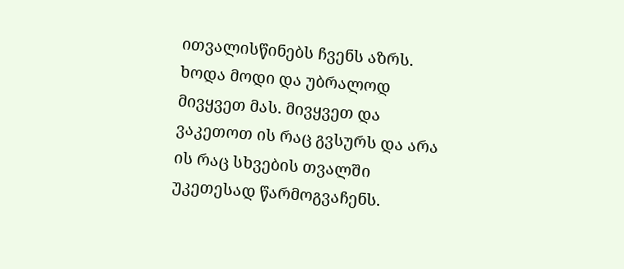ითვალისწინებს ჩვენს აზრს. ხოდა მოდი და უბრალოდ მივყვეთ მას. მივყვეთ და ვაკეთოთ ის რაც გვსურს და არა ის რაც სხვების თვალში უკეთესად წარმოგვაჩენს.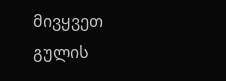მივყვეთ გულის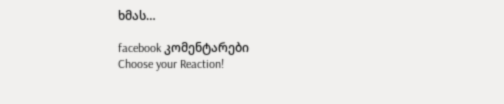ხმას…

facebook კომენტარები
Choose your Reaction!